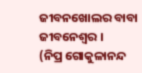ଜୀବନଖୋଲର ବାବା ଜୀବନେଶ୍ୱର ।
(ନିପ୍ର ଗୋକୁଳାନନ୍ଦ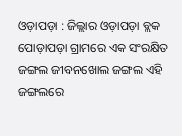ଓଡ଼ାପଡ଼ା : ଜିଲ୍ଲାର ଓଡ଼ାପଡ଼ା ବ୍ଲକ ପୋଡ଼ାପଡ଼ା ଗ୍ରାମରେ ଏକ ସଂରକ୍ଷିତ ଜଙ୍ଗଲ ଜୀବନଖୋଲ ଜଙ୍ଗଲ ଏହି ଜଙ୍ଗଲରେ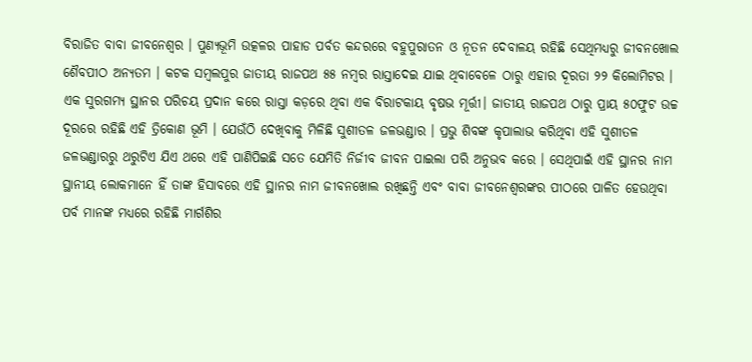ବିରାଜିତ ବାବା ଜୀବନେଶ୍ୱର । ପୁଣ୍ୟଭୂମି ଉତ୍କଳର ପାହାଡ ପର୍ବତ କନ୍ଦରରେ ବହୁପୁରାତନ ଓ ନୂତନ ଦେବାଳୟ ରହିଛି ସେଥିମଧ୍ୟରୁ ଜୀବନଖୋଲ ଶୈବପୀଠ ଅନ୍ୟତମ । କଟକ ସମ୍ବଲପୁର ଜାତୀୟ ରାଜପଥ ୫୫ ନମ୍ୱର ରାସ୍ତାଦେଇ ଯାଇ ଥିବାବେଳେ ଠାରୁ ଏହାର ଦୂରତା ୨୨ କିଲୋମିଟର । ଏକ ସୁରଗମ୍ୟ ସ୍ଥାନର ପରିଚୟ ପ୍ରଦାନ କରେ ରାସ୍ତା କଡ଼ରେ ଥିବା ଏକ ବିରାଟକାୟ ବୃଷଭ ମୂର୍ତ୍ତୀ। ଜାତୀୟ ରାଜପଥ ଠାରୁ ପ୍ରାୟ ୫୦ଫୁଟ ଉଚ୍ଚ ଦୂରରେ ରହିଛି ଏହି ତ୍ରିକୋଣ ଭୂମି । ଯେଉଁଠି ଦେଖିବାକୁ ମିଳିଛି ସୁଶୀତଳ ଜଳଭଣ୍ଡାର । ପ୍ରଭୁ ଶିବଙ୍କ କୃପାଲାଭ କରିଥିବା ଏହି ସୁଶୀତଳ ଜଳଭଣ୍ଡାରରୁ ଥରୁଟିଏ ଯିଏ ଥରେ ଏହି ପାଣିପିଇଛି ସତେ ଯେମିତି ନିର୍ଜୀବ ଜୀବନ ପାଇଲା ପରି ଅନୁଭବ କରେ । ସେଥିପାଇଁ ଏହି ସ୍ଥାନର ନାମ ସ୍ଥାନୀୟ ଲୋକମାନେ ହିଁ ତାଙ୍କ ହିସାବରେ ଏହି ସ୍ଥାନର ନାମ ଜୀବନଖୋଲ ରଖିଛନ୍ତି ଏବଂ ବାବା ଜୀବନେଶ୍ଵରଙ୍କର ପୀଠରେ ପାଳିତ ହେଉଥିବା ପର୍ବ ମାନଙ୍କ ମଧ୍ୟରେ ରହିଛି ମାର୍ଗଶିର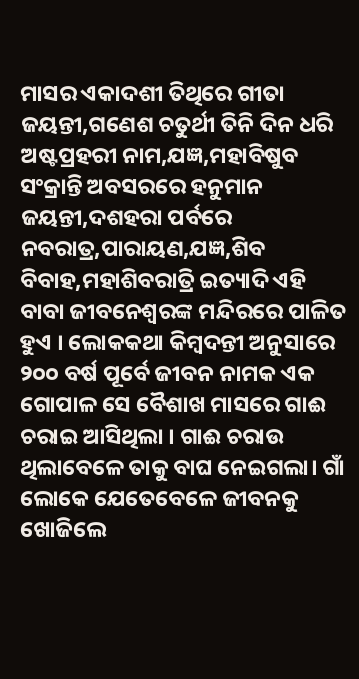ମାସର ଏକାଦଶୀ ତିଥିରେ ଗୀତା ଜୟନ୍ତୀ,ଗଣେଶ ଚତୁର୍ଥୀ ତିନି ଦିନ ଧରି ଅଷ୍ଟପ୍ରହରୀ ନାମ,ଯଜ୍ଞ,ମହାବିଷୁବ ସଂକ୍ରାନ୍ତି ଅବସରରେ ହନୁମାନ ଜୟନ୍ତୀ,ଦଶହରା ପର୍ବରେ ନବରାତ୍ର,ପାରାୟଣ,ଯଜ୍ଞ,ଶିବ ବିବାହ,ମହାଶିବରାତ୍ରି ଇତ୍ୟାଦି ଏହି ବାବା ଜୀବନେଶ୍ୱରଙ୍କ ମନ୍ଦିରରେ ପାଳିତ ହୁଏ । ଲୋକକଥା କିମ୍ବଦନ୍ତୀ ଅନୁସାରେ ୨୦୦ ବର୍ଷ ପୂର୍ବେ ଜୀବନ ନାମକ ଏକ ଗୋପାଳ ସେ ବୈଶାଖ ମାସରେ ଗାଈ ଚରାଇ ଆସିଥିଲା । ଗାଈ ଚରାଉ ଥିଲାବେଳେ ତାକୁ ବାଘ ନେଇଗଲା। ଗାଁ ଲୋକେ ଯେତେବେଳେ ଜୀବନକୁ ଖୋଜିଲେ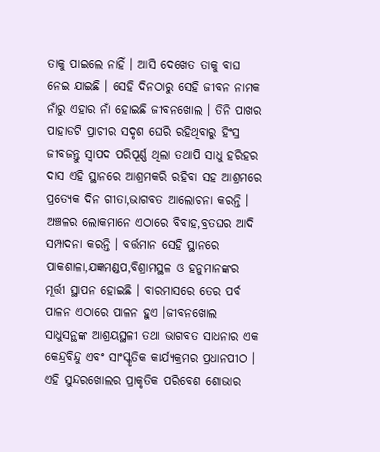ତାକୁ ପାଇଲେ ନାହିଁ । ଆସି ଦେଖେତ ତାକୁ ବାଘ ନେଇ ଯାଇଛି । ସେହି ଦିନଠାରୁ ସେହି ଜୀବନ ନାମକ ନାଁରୁ ଏହାର ନାଁ ହୋଇଛି ଜୀବନଖୋଲ । ତିନି ପାଖର ପାହାଡଟି ପ୍ରାଚୀର ସଦୃଶ ଘେରି ରହିଥିବାରୁ ହିଂସ୍ର ଜୀବଜନ୍ତୁ ସ୍ୱାପଦ ପରିପୂର୍ଣ୍ଣ ଥିଲା ତଥାପି ସାଧୁ ହରିହର ଦାସ ଏହି ସ୍ଥାନରେ ଆଶ୍ରମକରି ରହିବା ସହ ଆଶ୍ରମରେ ପ୍ରତ୍ୟେକ ଦିନ ଗୀତା,ଭାଗବତ ଆଲୋଚନା କରନ୍ତି । ଅଞ୍ଚଳର ଲୋକମାନେ ଏଠାରେ ବିବାହ,ବ୍ରତଘର ଆଦି ସମ୍ପାଦନା କରନ୍ତି । ବର୍ତ୍ତମାନ ସେହି ସ୍ଥାନରେ ପାକଶାଳା,ଯଜ୍ଞମଣ୍ଡପ,ବିଶ୍ରାମସ୍ଥଳ ଓ ହନୁମାନଙ୍କର ମୂର୍ତ୍ତୀ ସ୍ଥାପନ ହୋଇଛି । ବାରମାସରେ ତେର ପର୍ବ ପାଳନ ଏଠାରେ ପାଳନ ହୁଏ ।ଜୀବନଖୋଲ ସାଧୁସନ୍ଥଙ୍କ ଆଶ୍ରୟସ୍ଥଳୀ ତଥା ଭାଗବତ ସାଧନାର ଏକ କେନ୍ଦ୍ରବିନ୍ଦୁ ଏବଂ ସାଂସ୍କୃତିକ କାର୍ଯ୍ୟକ୍ରମର ପ୍ରଧାନପୀଠ । ଏହି ସୁନ୍ଦରଖୋଲର ପ୍ରାକୃତିକ ପରିବେଶ ଶୋଭାର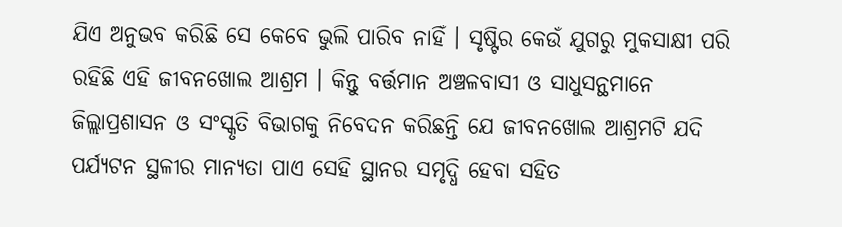ଯିଏ ଅନୁଭବ କରିଛି ସେ କେବେ ଭୁଲି ପାରିବ ନାହିଁ । ସୃଷ୍ଟିର କେଉଁ ଯୁଗରୁ ମୁକସାକ୍ଷୀ ପରି ରହିଛି ଏହି ଜୀବନଖୋଲ ଆଶ୍ରମ । କିନ୍ତୁ ବର୍ତ୍ତମାନ ଅଞ୍ଚଳବାସୀ ଓ ସାଧୁସନ୍ଥମାନେ ଜିଲ୍ଲାପ୍ରଶାସନ ଓ ସଂସ୍କୃତି ବିଭାଗକୁ ନିବେଦନ କରିଛନ୍ତି ଯେ ଜୀବନଖୋଲ ଆଶ୍ରମଟି ଯଦି ପର୍ଯ୍ୟଟନ ସ୍ଥଳୀର ମାନ୍ୟତା ପାଏ ସେହି ସ୍ଥାନର ସମୃଦ୍ଧି ହେବା ସହିତ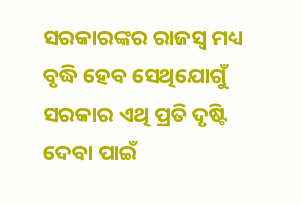ସରକାରଙ୍କର ରାଜସ୍ବ ମଧ୍ୟ ବୃଦ୍ଧି ହେବ ସେଥିଯୋଗୁଁ ସରକାର ଏଥି ପ୍ରତି ଦୃଷ୍ଟି ଦେବା ପାଇଁ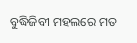ବୁଦ୍ଧିଜିବୀ ମହଲରେ ମତ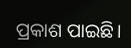ପ୍ରକାଶ ପାଇଛି।